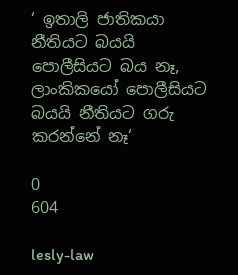‘ ඉතාලි ජාතිකයා නීතියට බයයි පොලීසියට බය නෑ, ලාංකිකයෝ පොලීසියට බයයි නීතියට ගරු කරන්නේ නෑ‘

0
604

lesly-law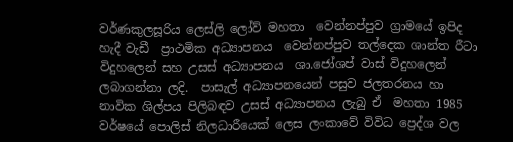වර්ණකුලසූරිය ලෙස්ලි ලෝව් මහතා  වෙන්නප්පුව ග්‍රාමයේ ඉපිද  හැදී වැඩී  ප්‍රාථමික අධ්‍යාපනය  වෙන්නප්පුව තල්දෙක ශාන්ත රීටා විදුහලෙන් සහ උසස් අධ්‍යාපනය  ශා.ජෝශප් වාස් විදුහලෙන් ලබාගන්නා ලදි.  පාසැල් අධ්‍යාපනයෙන් පසුව ජලතරනය හා නාවික ශිල්පය පිලිබඳව උසස් අධ්‍යාපනය ලැබු ඒ  මහතා 1985 වර්ෂයේ පොලිස් නිලධාරීයෙක් ලෙස ලංකාවේ විවිධ ප්‍රෙද්ශ වල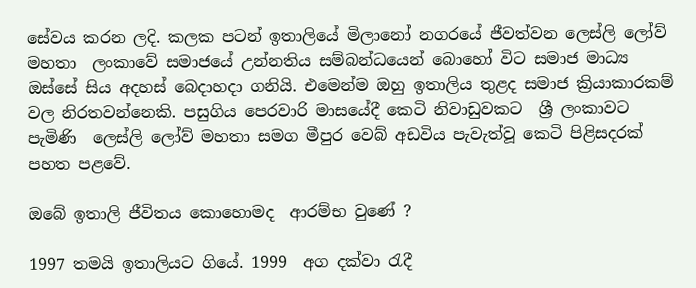සේවය කරන ලදි. කලක පටන් ඉතාලියේ මිලානෝ නගරයේ ජීවත්වන ලෙස්ලි ලෝව් මහතා  ලංකාවේ සමාජයේ උන්නතිය සම්බන්ධයෙන් බොහෝ විට සමාජ මාධ්‍ය ඔස්සේ සිය අදහස් බෙදාහදා ගනියි. එමෙන්ම ඔහු ඉතාලිය තුළද සමාජ ක්‍රියාකාරකම් වල නිරතවන්නෙකි. පසුගිය පෙරවාරි මාසයේදී කෙටි නිවාඩුවකට  ශ්‍රී ලංකාවට පැමිණි  ලෙස්ලි ලෝව් මහතා සමග මීපුර වෙබ් අඩවිය පැවැත්වූ කෙටි පිළිසදරක් පහත පළවේ.

ඔබේ ඉතාලි ජීවිතය කොහොමද  ආරම්භ වුණේ ?

1997 තමයි ඉතාලියට ගියේ. 1999  අග දක්වා රැදී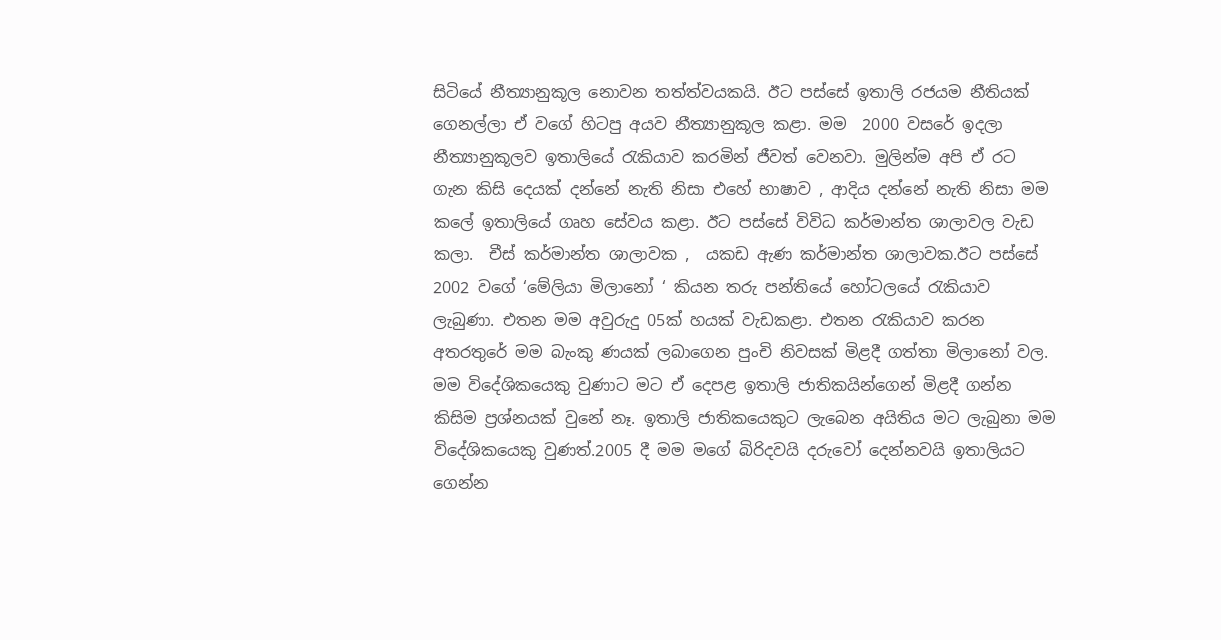සිටියේ නීත්‍යානුකූල නොවන තත්ත්වයකයි. ඊට පස්සේ ඉතාලි රජයම නීතියක් ගෙනල්ලා ඒ වගේ හිටපු අයව නීත්‍යානුකූල කළා. මම  2000 වසරේ ඉදලා  නීත්‍යානුකූලව ඉතාලියේ රැකියාව කරමින් ජීවත් වෙනවා. මුලින්ම අපි ඒ රට ගැන කිසි දෙයක් දන්නේ නැති නිසා එහේ භාෂාව , ආදිය දන්නේ නැති නිසා මම කලේ ඉතාලියේ ගෘහ සේවය කළා. ඊට පස්සේ විවිධ කර්මාන්ත ශාලාවල වැඩ කලා.  චීස් කර්මාන්ත ශාලාවක ,  යකඩ ඇණ කර්මාන්ත ශාලාවක.ඊට පස්සේ 2002 වගේ ‘මේලියා මිලානෝ ‘ කියන තරු පන්තියේ හෝටලයේ රැකියාව ලැබුණා. එතන මම අවුරුදු 05ක් හයක් වැඩකළා. එතන රැකියාව කරන අතරතුරේ මම බැංකු ණයක් ලබාගෙන පුංචි නිවසක් මිළදී ගත්තා මිලානෝ වල.
මම විදේශිකයෙකු වුණාට මට ඒ දෙපළ ඉතාලි ජාතිකයින්ගෙන් මිළදී ගන්න කිසිම ප්‍රශ්නයක් වුනේ නෑ. ඉතාලි ජාතිකයෙකුට ලැබෙන අයිතිය මට ලැබුනා මම විදේශිකයෙකු වුණත්.2005 දී මම මගේ බිරිදවයි දරුවෝ දෙන්නවයි ඉතාලියට ගෙන්න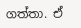ගත්තා. ඒ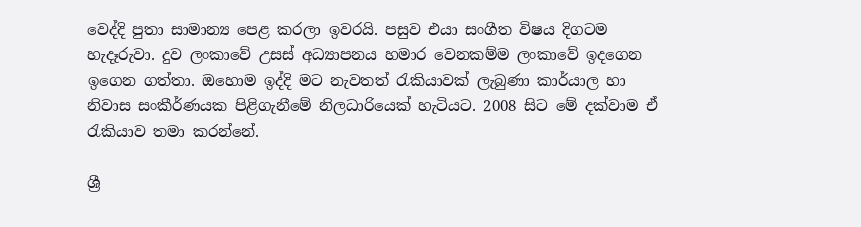වෙද්දි පුතා සාමාන්‍ය පෙළ කරලා ඉවරයි. පසුව එයා සංගීත විෂය දිගටම හැදෑරුවා. දුව ලංකාවේ උසස් අධ්‍යාපනය හමාර වෙනකම්ම ලංකාවේ ඉදගෙන ඉගෙන ගත්තා. ඔහොම ඉද්දි මට නැවතත් රැකියාවක් ලැබුණා කාර්යාල හා නිවාස සංකීර්ණයක පිළිගැනීමේ නිලධාරියෙක් හැටියට. 2008 සිට මේ දක්වාම ඒ රැකියාව තමා කරන්නේ.

ශ්‍රී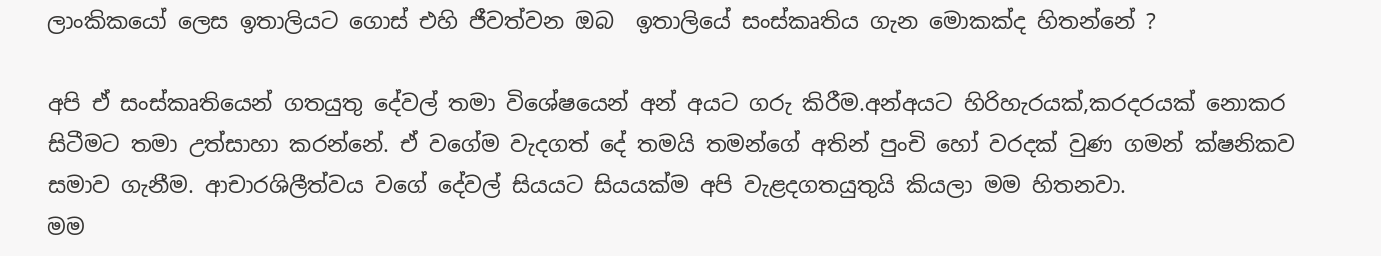ලාංකිකයෝ ලෙස ඉතාලියට ගොස් එහි ජීවත්වන ඔබ  ඉතාලියේ සංස්කෘතිය ගැන මොකක්ද හිතන්නේ ?

අපි ඒ සංස්කෘතියෙන් ගතයුතු දේවල් තමා විශේෂයෙන් අන් අයට ගරු කිරීම.අන්අයට හිරිහැරයක්,කරදරයක් නොකර සිටීමට තමා උත්සාහා කරන්නේ. ඒ වගේම වැදගත් දේ තමයි තමන්ගේ අතින් පුංචි හෝ වරදක් වුණ ගමන් ක්ෂනිකව සමාව ගැනීම. ආචාරශිලීත්වය වගේ දේවල් සියයට සියයක්ම අපි වැළදගතයුතුයි කියලා මම හිතනවා.
මම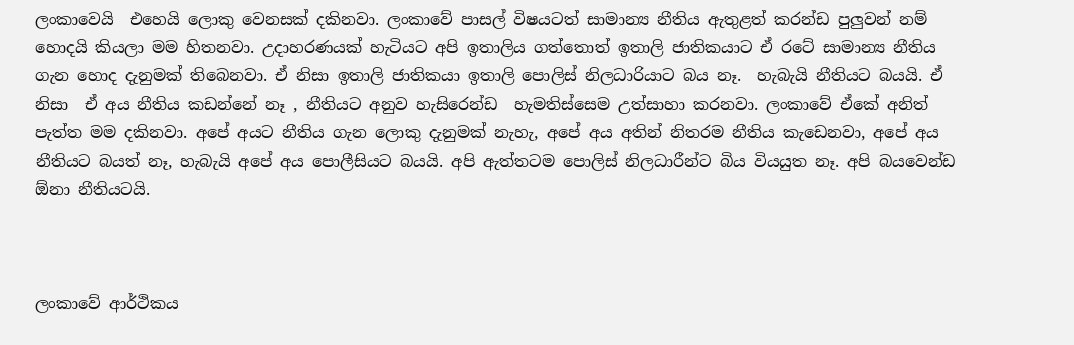ලංකාවෙයි  එහෙයි ලොකු වෙනසක් දකිනවා. ලංකාවේ පාසල් විෂයටත් සාමාන්‍ය නීතිය ඇතුළත් කරන්ඩ පුලුවන් නම් හොදයි කියලා මම හිතනවා. උදාහරණයක් හැටියට අපි ඉතාලිය ගත්තොත් ඉතාලි ජාතිකයාට ඒ රටේ සාමාන්‍ය නීතිය ගැන හොද දැනුමක් තිබෙනවා. ඒ නිසා ඉතාලි ජාතිකයා ඉතාලි පොලිස් නිලධාරියාට බය නෑ.  හැබැයි නීතියට බයයි. ඒ නිසා  ඒ අය නීතිය කඩන්නේ නෑ , නීතියට අනුව හැසිරෙන්ඩ  හැමතිස්සෙම උත්සාහා කරනවා. ලංකාවේ ඒකේ අනිත් පැත්ත මම දකිනවා. අපේ අයට නීතිය ගැන ලොකු දැනුමක් නැහැ, අපේ අය අතින් නිතරම නීතිය කැඩෙනවා, අපේ අය නීතියට බයත් නෑ, හැබැයි අපේ අය පොලීසියට බයයි. අපි ඇත්තටම පොලිස් නිලධාරීන්ට බිය වියයුත නෑ. අපි බයවෙන්ඩ ඕනා නීතියටයි.



ලංකාවේ ආර්ථිකය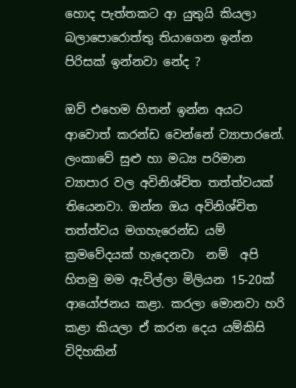හොද පැත්තකට ආ යුතුයි කියලා බලාපොරොත්තු තියාගෙන ඉන්න පිරිසක් ඉන්නවා නේද ?

ඔව් එහෙම හිතන් ඉන්න අයට ආවොත් කරන්ඩ වෙන්නේ ව්‍යාපාරනේ. ලංකාවේ සුළු හා මධ්‍ය පරිමාන ව්‍යාපාර වල අවිනිශ්චිත තත්ත්වයක් තියෙනවා. ඔන්න ඔය අවිනිශ්චිත තත්ත්වය මගහැරෙන්ඩ යම් ක්‍රමවේදයක් හැදෙනවා  නම්  අපි හිතමු මම ඇවිල්ලා මිලියන 15-20ක් ආයෝජනය කළා. කරලා මොනවා හරි කළා කියලා ඒ කරන දෙය යම්කිසි විදිහකින්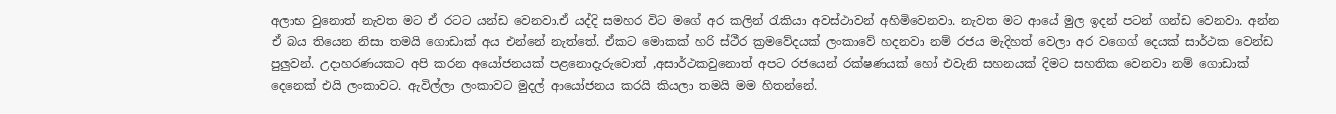අලාභ වුනොත් නැවත මට ඒ රටට යන්ඩ වෙනවා.ඒ යද්දි සමහර විට මගේ අර කලින් රැකියා අවස්ථාවන් අහිමිවෙනවා. නැවත මට ආයේ මුල ඉදන් පටන් ගන්ඩ වෙනවා. අන්න ඒ බය තියෙන නිසා තමයි ගොඩාක් අය එන්නේ නැත්තේ. ඒකට මොකක් හරි ස්ථීර ක්‍රමවේදයක් ලංකාවේ හදනවා නම් රජය මැදිහත් වෙලා අර වගෙග් දෙයක් සාර්ථක වෙන්ඩ පුලුවන්. උදාහරණයකට අපි කරන අයෝජනයක් පළනොදැරුවොත් ,අසාර්ථකවුනොත් අපට රජයෙන් රක්ෂණයක් හෝ එවැනි සහනයක් දිමට සහතික වෙනවා නම් ගොඩාක් දෙනෙක් එයි ලංකාවට. ඇවිල්ලා ලංකාවට මුදල් ආයෝජනය කරයි කියලා තමයි මම හිතන්නේ.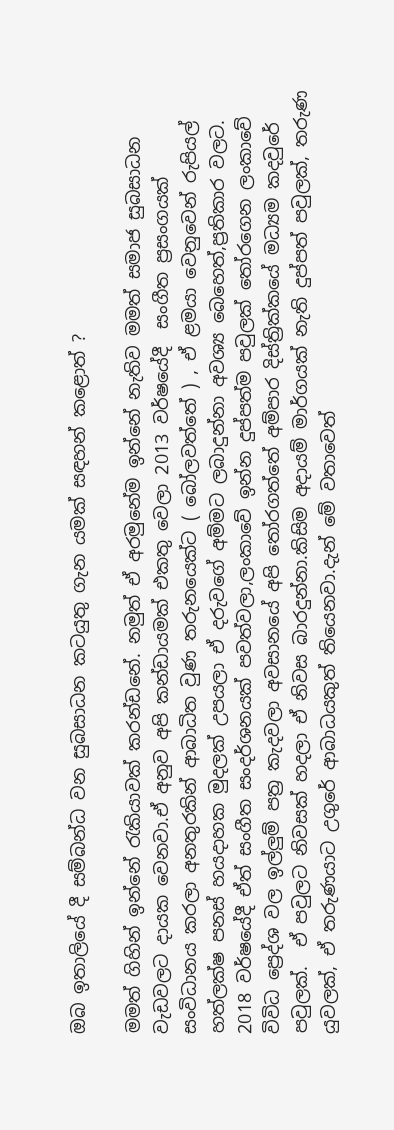ඔබ ඉතාලියේ දී සම්බන්ධ වන සුබසාධන කටයුතු ගැන යමක් සඳහන් කළොත් ?

මමත් ගිහින් ඉන්නේ රැකියාවක් කරන්ඩනේ. නමුත් ඒ අරමුනේම ඉන්නේ නැතිව මමත් සමාජ සුබසාධන වැඩවලට දායක වෙනවා.ඒ අනුව අපි කන්ඩායමක් එකතු වෙලා 2013 වර්ෂයේදී  සංගීත ප්‍රසංගයක් සංවිධානය කරලා අනතුරකින් ආබාධිත වුණ තරුනයෙක්ට ( බෝලවත්තේ ) , ඒ ළමයා වෙනුවෙන් රුපියල් හත්ලක්ෂ පනස් හයදාහක මුදලක් උපයලා ඒ දරුවගේ අම්මට ලබාදුන්නා අවශ්‍ය බෙහෙත්,ප්‍රතිකාර වලට.
2018 වර්ෂයේදී ඒත් සංගීත සංදර්ශනයක් පවත්වලා,ලංකාවේ ඉන්න දුප්පත්ම පවුලක් තෝරගෙන ලංකාවේ විවිධ ප්‍රෙද්ශ වල ඉල්ලුම් පත්‍ර කැදවලා අවසානයේ අපි තෝරගත්තේ අම්පාර දිස්ත්‍රික්කයේ මධ්‍යම කදවුරේ පවුලක්.  ඒ පවුලට නිවසක් හදලා ඒ නිවස බාරදුන්නා.කිසිම අදායම් මාර්ගයක් නැති දුප්පත් පවුලක්, තරුණ යුවලක්, ඒ තරුණයාට උගුරේ ආබාධයකුත් තියෙනවා.දැන් මේ වතාවෙත්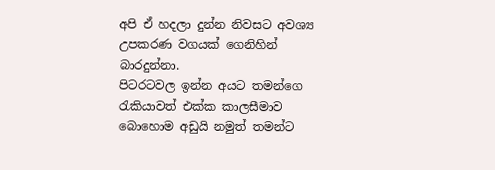අපි ඒ හදලා දුන්න නිවසට අවශ්‍ය උපකරණ වගයක් ගෙනිහින් බාරදුන්නා.
පිටරටවල ඉන්න අයට තමන්ගෙ රැකියාවත් එක්ක කාලසීමාව බොහොම අඩුයි නමුත් තමන්ට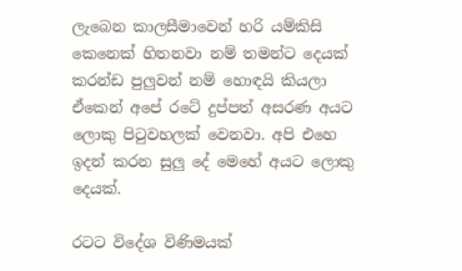ලැබෙන කාලසීමාවෙන් හරි යම්කිසි කෙනෙක් හිතනවා නම් තමන්ට දෙයක් කරන්ඩ පුලුවන් නම් හොඳයි කියලා ඒකෙන් අපේ රටේ දුප්පත් අසරණ අයට ලොකු පිටුවහලක් වෙනවා. අපි එහෙ ඉදන් කරන සුලු දේ මෙහේ අයට ලොකු දෙයක්.

රටට විදේශ විණිමයක්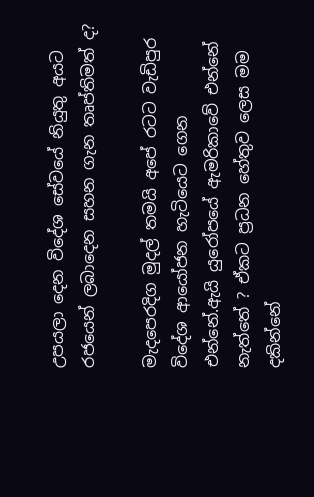උපයලා දෙන විදේශ සේවයේ නියුතු අයට රජයෙන් ලබාදෙන සහන ගැන තෘප්තිමත් ද?

මැදපෙරදිග මුදල් තමයි අපේ රටට වැඩිපුර විදේශ ආයෝජන හැටියෙට ගෙන එන්නේ.ඇයි යුරෝපයේ ඇමරිකාවේ එන්නේ නැත්තේ ? ඒකට ප්‍රධන හේතුව ලෙස මම දකින්නේ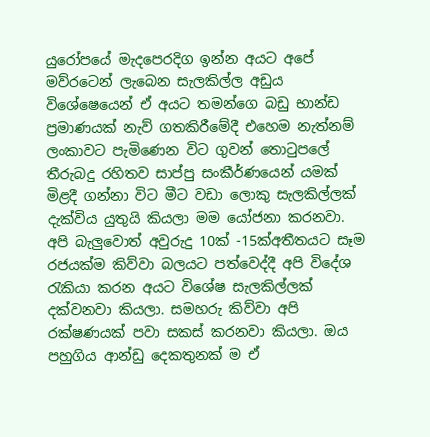යුරෝපයේ මැදපෙරදිග ඉන්න අයට අපේ මව්රටෙන් ලැබෙන සැලකිල්ල අඩුය විශේෂෙයෙන් ඒ අයට තමන්ගෙ බඩු භාන්ඩ ප්‍රමාණයක් නැව් ගතකිරීමේදී එහෙම නැත්නම් ලංකාවට පැමිණෙන විට ගුවන් තොටුපලේ තීරුබදු රහිතව සාප්පු සංකීර්ණයෙන් යමක් මිළදී ගන්නා විට මීට වඩා ලොකු සැලකිල්ලක් දැක්විය යුතුයි කියලා මම යෝජනා කරනවා.
අපි බැලුවොත් අවුරුදු 10ක් -15ක්අතීතයට සෑම රජයක්ම කිව්වා බලයට පත්වෙද්දී අපි විදේශ රැකියා කරන අයට විශේෂ සැලකිල්ලක් දක්වනවා කියලා. සමහරු කිව්වා අපි රක්ෂණයක් පවා සකස් කරනවා කියලා. ඔය පහුගිය ආන්ඩු දෙකතුනක් ම ඒ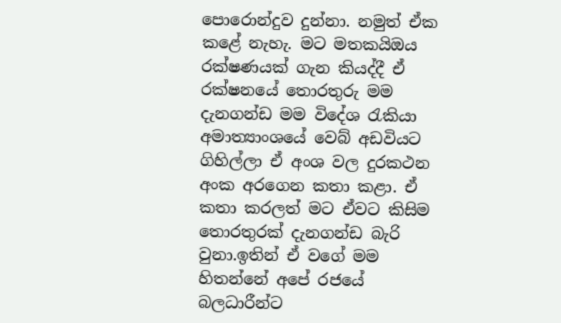පොරොන්දුව දුන්නා. නමුත් ඒක කළේ නැහැ. මට මතකයිඔය රක්ෂණයක් ගැන කියද්දී ඒ රක්ෂනයේ තොරතුරු මම දැනගන්ඩ මම විදේශ රැකියා අමාත්‍යාංශයේ වෙබ් අඩවියට ගිහිල්ලා ඒ අංශ වල දුරකථන අංක අරගෙන කතා කළා. ඒ කතා කරලත් මට ඒවට කිසිම තොරතුරක් දැනගන්ඩ බැරි වුනා.ඉතින් ඒ වගේ මම හිතන්නේ අපේ රජයේ බලධාරීන්ට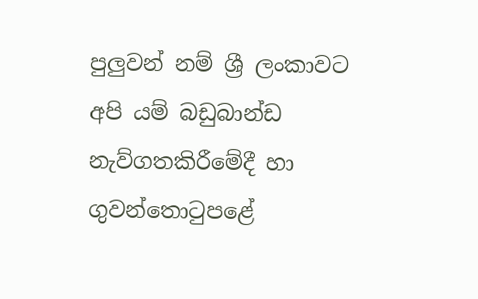පුලුවන් නම් ශ්‍රී ලංකාවට අපි යම් බඩුබාන්ඩ නැව්ගතකිරීමේදී හා ගුවන්තොටුපළේ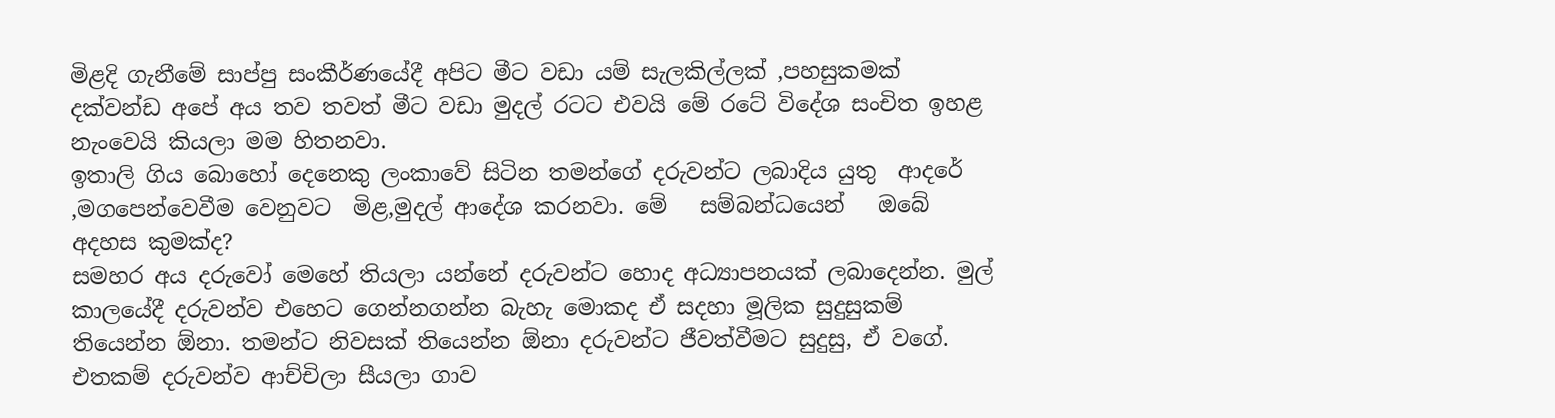මිළදි ගැනීමේ සාප්පු සංකීර්ණයේදී අපිට මීට වඩා යම් සැලකිල්ලක් ,පහසුකමක් දක්වන්ඩ අපේ අය තව තවත් මීට වඩා මුදල් රටට එවයි මේ රටේ විදේශ සංචිත ඉහළ නැංවෙයි කියලා මම හිතනවා.
ඉතාලි ගිය බොහෝ දෙනෙකු ලංකාවේ සිටින තමන්ගේ දරුවන්ට ලබාදිය යුතු  ආදරේ ,මගපෙන්වෙවීම වෙනුවට  මිළ,මුදල් ආදේශ කරනවා. මේ   සම්බන්ධයෙන්   ඔබේ අදහස කුමක්ද?
සමහර අය දරුවෝ මෙහේ තියලා යන්නේ දරුවන්ට හොද අධ්‍යාපනයක් ලබාදෙන්න. මුල් කාලයේදී දරුවන්ව එහෙට ගෙන්නගන්න බැහැ මොකද ඒ සදහා මූලික සුදුසුකම් තියෙන්න ඕනා. තමන්ට නිවසක් තියෙන්න ඕනා දරුවන්ට ජීවත්වීමට සුදුසු, ඒ වගේ. එතකම් දරුවන්ව ආච්චිලා සීයලා ගාව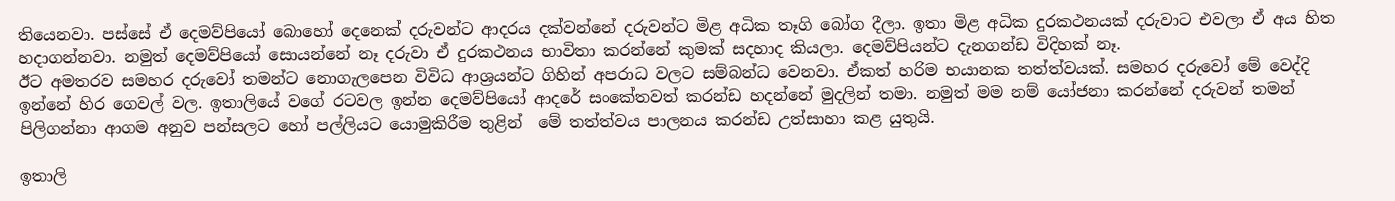තියෙනවා. පස්සේ ඒ දෙමව්පියෝ බොහෝ දෙනෙක් දරුවන්ට ආදරය දක්වන්නේ දරුවන්ට මිළ අධික තෑගි බෝග දීලා. ඉතා මිළ අධික දුරකථනයක් දරුවාට එවලා ඒ අය හිත හදාගන්නවා. නමුත් දෙමව්පියෝ සොයන්නේ නෑ දරුවා ඒ දුරකථනය භාවිතා කරන්නේ කුමක් සදහාද කියලා. දෙමව්පියන්ට දැනගන්ඩ විදිහක් නෑ.
ඊට අමතරව සමහර දරුවෝ තමන්ට නොගැලපෙන විවිධ ආශ්‍රයන්ට ගිහින් අපරාධ වලට සම්බන්ධ වෙනවා. ඒකත් හරිම භයානක තත්ත්වයක්. සමහර දරුවෝ මේ වෙද්දි ඉන්නේ හිර ගෙවල් වල. ඉතාලියේ වගේ රටවල ඉන්න දෙමව්පියෝ ආදරේ සංකේතවත් කරන්ඩ හදන්නේ මුදලින් තමා. නමුත් මම නම් යෝජනා කරන්නේ දරුවන් තමන් පිලිගන්නා ආගම අනුව පන්සලට හෝ පල්ලියට යොමුකිරීම තුළින්  මේ තත්ත්වය පාලනය කරන්ඩ උත්සාහා කළ යුතුයි.

ඉතාලි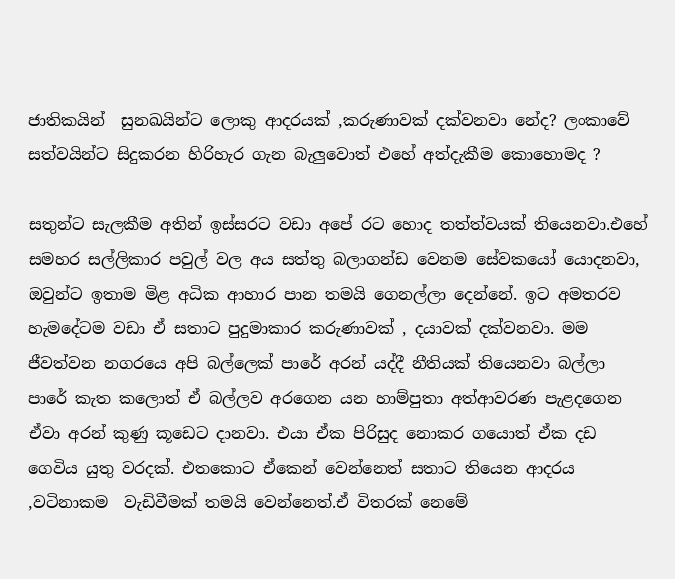ජාතිකයින්  සුනඛයින්ට ලොකු ආදරයක් ,කරුණාවක් දක්වනවා නේද? ලංකාවේ සත්වයින්ට සිදුකරන හිරිහැර ගැන බැලුවොත් එහේ අත්දැකීම කොහොමද ?

සතුන්ට සැලකීම අතින් ඉස්සරට වඩා අපේ රට හොද තත්ත්වයක් තියෙනවා.එහේ සමහර සල්ලිකාර පවුල් වල අය සත්තු බලාගන්ඩ වෙනම සේවකයෝ යොදනවා, ඔවුන්ට ඉතාම මිළ අධික ආහාර පාන තමයි ගෙනල්ලා දෙන්නේ. ඉට අමතරව හැමදේටම වඩා ඒ සතාට පුදුමාකාර කරුණාවක් , දයාවක් දක්වනවා. මම ජීවත්වන නගරයෙ අපි බල්ලෙක් පාරේ අරන් යද්දී නීතියක් තියෙනවා බල්ලා පාරේ කැත කලොත් ඒ බල්ලව අරගෙන යන හාම්පුතා අත්ආවරණ පැළදගෙන ඒවා අරන් කුණු කූඩෙට දානවා. එයා ඒක පිරිසුද නොකර ගයොත් ඒක දඩ ගෙවිය යුතු වරදක්. එතකොට ඒකෙන් වෙන්නෙත් සතාට තියෙන ආදරය ,වටිනාකම  වැඩිවීමක් තමයි වෙන්නෙත්.ඒ විතරක් නෙමේ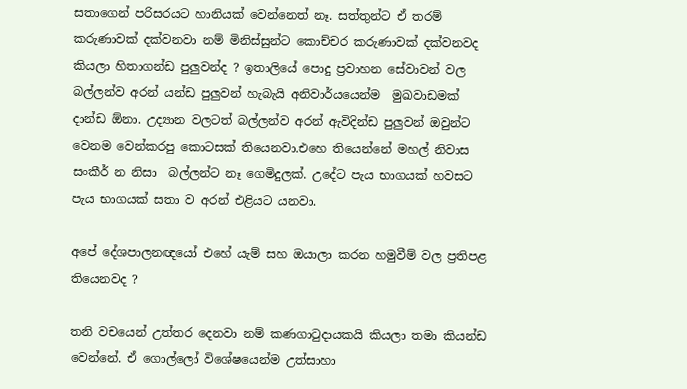සතාගෙන් පරිසරයට හානියක් වෙන්නෙත් නෑ. සත්තුන්ට ඒ තරම් කරුණාවක් දක්වනවා නම් මිනිස්සුන්ට කොච්චර කරුණාවක් දක්වනවද කියලා හිතාගන්ඩ පුලුවන්ද ? ඉතාලියේ පොදු ප්‍රවාහන සේවාවන් වල බල්ලන්ව අරන් යන්ඩ පුලුවන් හැබැයි අනිවාර්යයෙන්ම  මුඛවාඩමක් දාන්ඩ ඕනා. උද්‍යාන වලටත් බල්ලන්ව අරන් ඇවිදින්ඩ පුලුවන් ඔවුන්ට වෙනම වෙන්කරපු කොටසක් තියෙනවා.එහෙ තියෙන්නේ මහල් නිවාස සංකීර් න නිසා  බල්ලන්ට නෑ ගෙමිදුලක්. උදේට පැය භාගයක් හවසට පැය භාගයක් සතා ව අරන් එළියට යනවා.

අපේ දේශපාලනඥයෝ එහේ යැම් සහ ඔයාලා කරන හමුවීම් වල ප්‍රතිපළ තියෙනවද ?

තනි වචයෙන් උත්තර දෙනවා නම් කණගාටුදායකයි කියලා තමා කියන්ඩ වෙන්නේ. ඒ ගොල්ලෝ විශේෂයෙන්ම උත්සාහා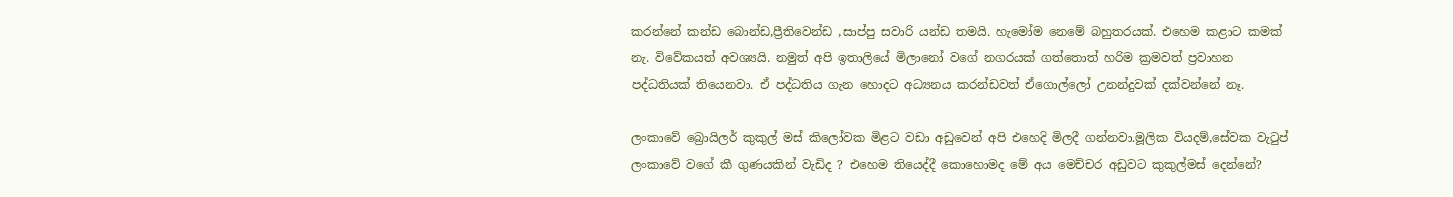කරන්නේ කන්ඩ බොන්ඩ,ප්‍රීතිවෙන්ඩ ,සාප්පු සවාරි යන්ඩ තමයි. හැමෝම නෙමේ බහුතරයක්. එහෙම කළාට කමක් නැ. විවේකයත් අවශ්‍යයි. නමුත් අපි ඉතාලියේ මිලානෝ වගේ නගරයක් ගත්තොත් හරිම ක්‍රමවත් ප්‍රවාහන පද්ධතියක් තියෙනවා. ඒ පද්ධතිය ගැන හොදට අධ්‍යනය කරන්ඩවත් ඒගොල්ලෝ උනන්දුවක් දක්වන්නේ නෑ.

ලංකාවේ බ්‍රොයිලර් කුකුල් මස් කිලෝවක මිළට වඩා අඩුවෙන් අපි එහෙදි මිලදී ගන්නවා.මූලික වියදම්,සේවක වැටුප් ලංකාවේ වගේ කී ගුණයකින් වැඩිද ? එහෙම තියෙද්දී කොහොමද මේ අය මෙච්චර අඩුවට කුකුල්මස් දෙන්නේ?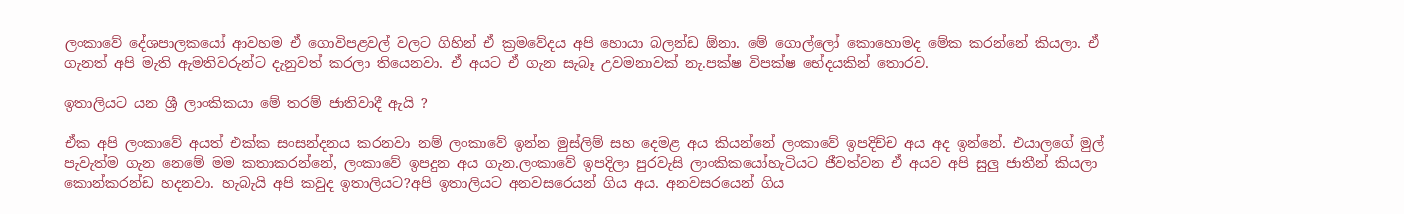ලංකාවේ දේශපාලකයෝ ආවහම ඒ ගොවිපළවල් වලට ගිහින් ඒ ක්‍රමවේදය අපි හොයා බලන්ඩ ඕනා. මේ ගොල්ලෝ කොහොමද මේක කරන්නේ කියලා. ඒ ගැනත් අපි මැති ඇමතිවරුන්ට දැනුවත් කරලා තියෙනවා. ඒ අයට ඒ ගැන සැබෑ උවමනාවක් නැ.පක්ෂ විපක්ෂ භේදයකින් තොරව.

ඉතාලියට යන ශ්‍රී ලාංකිකයා මේ තරම් ජාතිවාදී ඇයි ?

ඒක අපි ලංකාවේ අයත් එක්ක සංසන්දනය කරනවා නම් ලංකාවේ ඉන්න මුස්ලිම් සහ දෙමළ අය කියන්නේ ලංකාවේ ඉපදිච්ච අය අද ඉන්නේ. එයාලගේ මුල් පැවැත්ම ගැන නෙමේ මම කතාකරන්නේ, ලංකාවේ ඉපදුන අය ගැන.ලංකාවේ ඉපදිලා පුරවැසි ලාංකිකයෝහැටියට ජීවත්වන ඒ අයව අපි සුලු ජාතීන් කියලා කොන්කරන්ඩ හදනවා. හැබැයි අපි කවුද ඉතාලියට?අපි ඉතාලියට අනවසරෙයන් ගිය අය. අනවසරයෙන් ගිය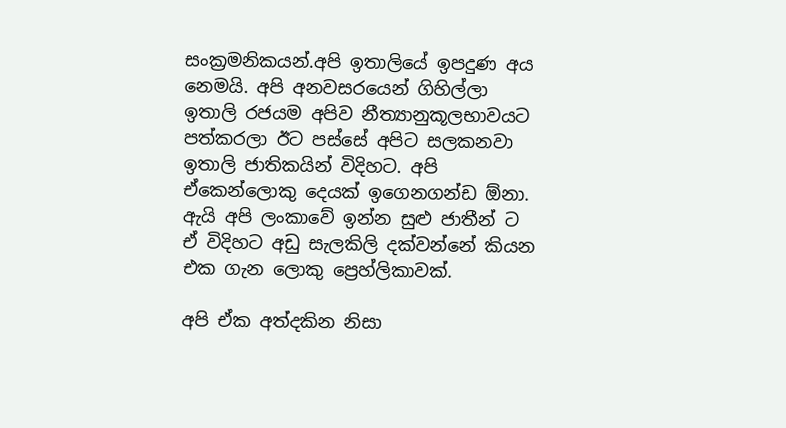සංක්‍රමනිකයන්.අපි ඉතාලියේ ඉපදුණ අය නෙමයි. අපි අනවසරයෙන් ගිහිල්ලා ඉතාලි රජයම අපිව නීත්‍යානුකූලභාවයට පත්කරලා ඊට පස්සේ අපිට සලකනවා ඉතාලි ජාතිකයින් විදිහට. අපි ඒකෙන්ලොකු දෙයක් ඉගෙනගන්ඩ ඕනා. ඇයි අපි ලංකාවේ ඉන්න සුළු ජාතීන් ට ඒ විදිහට අඩු සැලකිලි දක්වන්නේ කියන එක ගැන ලොකු ප්‍රෙහ්ලිකාවක්.

අපි ඒක අත්දකින නිසා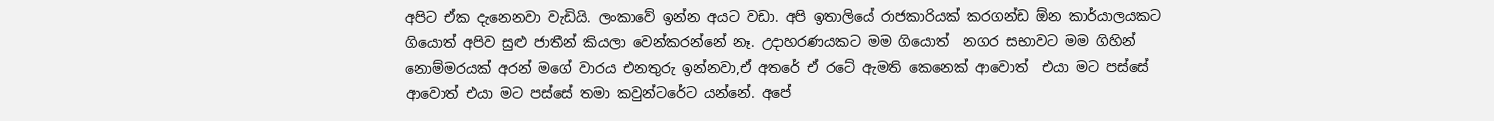අපිට ඒක දැනෙනවා වැඩියි. ලංකාවේ ඉන්න අයට වඩා. අපි ඉතාලියේ රාජකාරියක් කරගන්ඩ ඕන කාර්යාලයකට ගියොත් අපිව සුළු ජාතීන් කියලා වෙන්කරන්නේ නෑ. උදාහරණයකට මම ගියොත්  නගර සභාවට මම ගිහින් නොම්මරයක් අරන් මගේ වාරය එනතුරු ඉන්නවා,ඒ අතරේ ඒ රටේ ඇමති කෙනෙක් ආවොත්  එයා මට පස්සේ ආවොත් එයා මට පස්සේ තමා කවුන්ටරේට යන්නේ. අපේ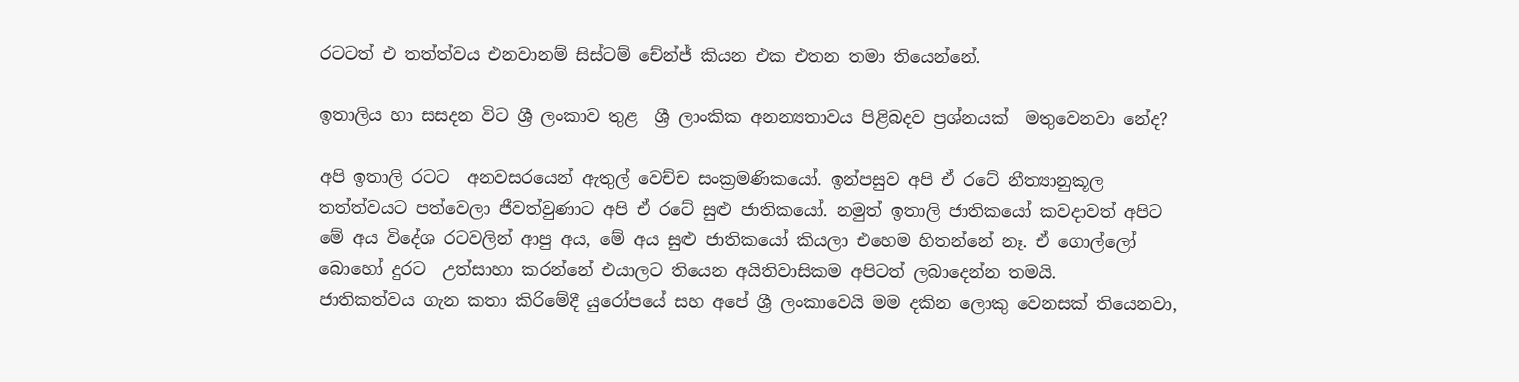රටටත් එ තත්ත්වය එනවානම් සිස්ටම් චේන්ජ් කියන එක එතන තමා තියෙන්නේ.

ඉතාලිය හා සසදන විට ශ්‍රී ලංකාව තුළ  ශ්‍රී ලාංකික අනන්‍යතාවය පිළිබදව ප්‍රශ්නයක්  මතුවෙනවා නේද?

අපි ඉතාලි රටට  අනවසරයෙන් ඇතුල් වෙච්ච සංක්‍රමණිකයෝ. ඉන්පසුව අපි ඒ රටේ නීත්‍යානුකූල තත්ත්වයට පත්වෙලා ජීවත්වුණාට අපි ඒ රටේ සුළු ජාතිකයෝ. නමුත් ඉතාලි ජාතිකයෝ කවදාවත් අපිට මේ අය විදේශ රටවලින් ආපු අය, මේ අය සුළු ජාතිකයෝ කියලා එහෙම හිතන්නේ නෑ. ඒ ගොල්ලෝ බොහෝ දුරට  උත්සාහා කරන්නේ එයාලට තියෙන අයිතිවාසිකම අපිටත් ලබාදෙන්න තමයි.
ජාතිකත්වය ගැන කතා කිරිමේදී යුරෝපයේ සහ අපේ ශ්‍රී ලංකාවෙයි මම දකින ලොකු වෙනසක් තියෙනවා,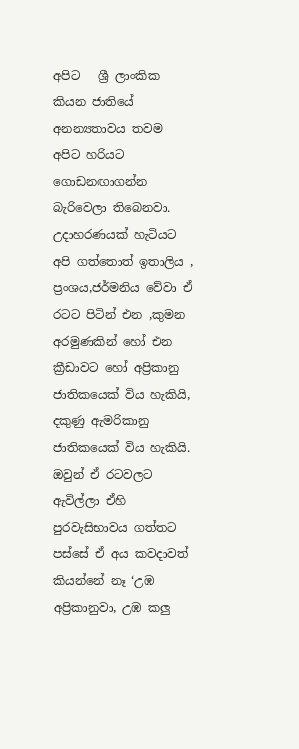අපිට   ශ්‍රී ලාංකික කියන ජාතියේ අනන්‍යතාවය තවම අපිට හරියට ගොඩනඟාගන්න බැරිවෙලා තිබෙනවා.  උදාහරණයක් හැටියට අපි ගත්තොත් ඉතාලිය , ප්‍රංශය,ජර්මනිය වේවා ඒ රටට පිටින් එන ,කුමන අරමුණකින් හෝ එන ක්‍රීඩාවට හෝ අප්‍රිකානු ජාතිකයෙක් විය හැකියි, දකුණු ඇමරිකානු ජාතිකයෙක් විය හැකියි. ඔවුන් ඒ රටවලට ඇවිල්ලා ඒහි පුරවැසිභාවය ගත්තට පස්සේ ඒ අය කවදාවත් කියන්නේ නෑ ‘උඹ අප්‍රිකානුවා, උඹ කලු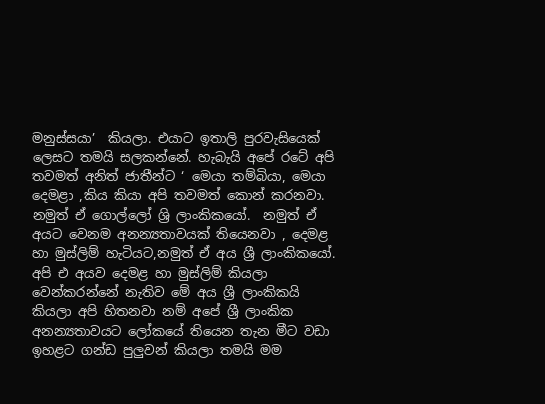මනුස්සයා’  කියලා. එයාට ඉතාලි පුරවැසියෙක් ලෙසට තමයි සලකන්නේ. හැබැයි අපේ රටේ අපි තවමත් අනිත් ජාතීන්ට ‘ මෙයා තම්බියා, මෙයා දෙමළා ,කිය කියා අපි තවමත් කොන් කරනවා. නමුත් ඒ ගොල්ලෝ ශ්‍රි ලාංකිකයෝ.  නමුත් ඒ අයට වෙනම අනන්‍යතාවයක් තියෙනවා , දෙමළ හා මුස්ලිම් හැටියට,නමුත් ඒ අය ශ්‍රී ලාංකිකයෝ. අපි එ අයව දෙමළ හා මුස්ලිම් කියලා වෙන්කරන්නේ නැතිව මේ අය ශ්‍රී ලාංකිකයි කියලා අපි හිතනවා නම් අපේ ශ්‍රී ලාංකික අනන්‍යතාවයට ලෝකයේ තියෙන තැන මීට වඩා ඉහළට ගන්ඩ පුලුවන් කියලා තමයි මම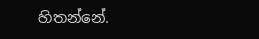හිතන්නේ.